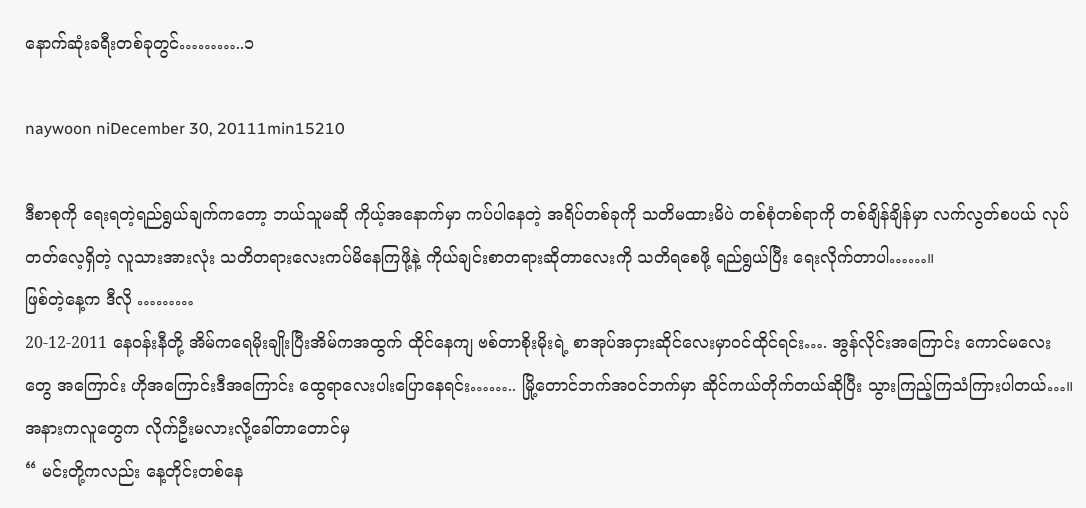နောက်ဆုံးခရီးတစ်ခုတွင်………..၁

naywoon niDecember 30, 20111min15210

ဒီစာစုကို ရေးရတဲ့ရည်ရွယ်ချက်ကတော့ ဘယ်သူမဆို ကိုယ့်အနောက်မှာ ကပ်ပါနေတဲ့ အရိပ်တစ်ခုကို သတိမထားမိပဲ တစ်စုံတစ်ရာကို တစ်ချိန်ချိန်မှာ လက်လွတ်စပယ် လုပ်တတ်လေ့ရှိတဲ့ လူသားအားလုံး သတိတရားလေးကပ်မိနေကြဖို့နဲ့ ကိုယ်ချင်းစာတရားဆိုတာလေးကို သတိရစေဖို့ ရည်ရွယ်ပြီး ရေးလိုက်တာပါ……။
ဖြစ်တဲ့နေ့က ဒီလို ………
20-12-2011 နေဝန်းနီတို့ အိမ်ကရေမိုးချိုးပြီးအိမ်ကအထွက် ထိုင်နေကျ ဗစ်တာစိုးမိုးရဲ့ စာအုပ်အငှားဆိုင်လေးမှာဝင်ထိုင်ရင်း…. အွန်လိုင်းအကြောင်း ကောင်မလေးတွေ အကြောင်း ဟိုအကြောင်းဒီအကြောင်း ထွေရာလေးပါးပြောနေရင်း…….. မြို့တောင်ဘက်အဝင်ဘက်မှာ ဆိုင်ကယ်တိုက်တယ်ဆိုပြီး သွားကြည့်ကြသံကြားပါတယ်…။ အနားကလူတွေက လိုက်ဦးမလားလို့ခေါ်တာတောင်မှ
“ မင်းတို့ကလည်း နေ့တိုင်းတစ်နေ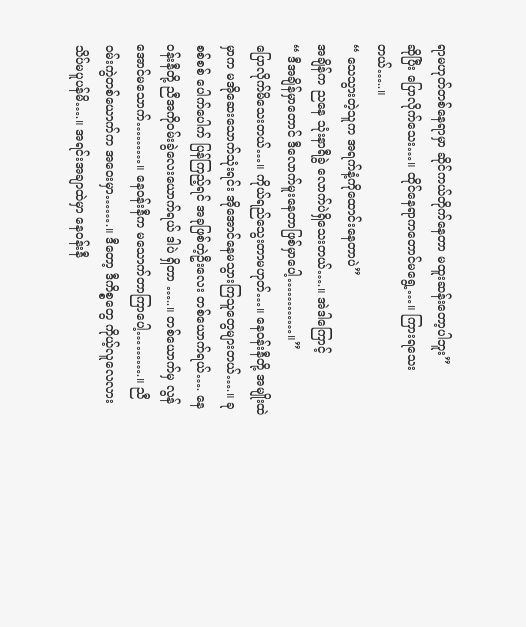ရာမဟုတ်တစ်နေရာမှာ ဆိုင်ကယ်တိုက်နေတာ မထူးဆန်းတော့ပါဘူး”
ဆိုပြီး ပြောလိုက်သေး…။ ထိုင်နေရာကတောင်မရွေ့…။ ကြားရသေးတယ်…..။
“ သေသွားတဲ့သူက အရက်နံ့ကိုထောင်းနေတာပဲ”
အချိန်က ညနေ သုံးနာရီခွဲ လောက်ပဲရှိသေးတယ်….။ အဲဒါကြောင့်
“ ဒီအချိန်မှာတောင် ဒီလောက်မူးနေတာဖြစ်မှာပေါ့…………။”
ပြောလိုက်မိသေးတယ်…။ ကိုယ်ရည်သွေးတာမဟုတ်…။ နေဝန်းနီတို့ အမျိုးထဲမှာက မအိုဆေးသောက်သုံးရင်း အိုအောင်နေမသွားကြသူတွေများတယ်….။ ခုစစ်စစ် ပေါက်ပေါက် ပြန်ကြည့်ရင် အခုဖြစ်တဲ့ဦးလေး တစ်ယောက်ရယ်…. နေဝန်းနီတို့ ညီအကိုဝမ်းခွဲလေးယောက်ရယ် ဒါပဲ ရှိတာ …..။ တစ်ယောက်မှ လွန်အောင်မသောက်………။ နေဝန်းနီက မသောက်တာကြာပေါ့……….။ ညီဝမ်းကွဲတစ်ယောက်က အဝေးမှာ…….။ ဒီတော့ ဒီကိစ္စတွေ ကိုယ့်လူလေလား သိပ်မပူပန်မိ….။ အရင်းအချာထဲမှာ နေဝန်းနီ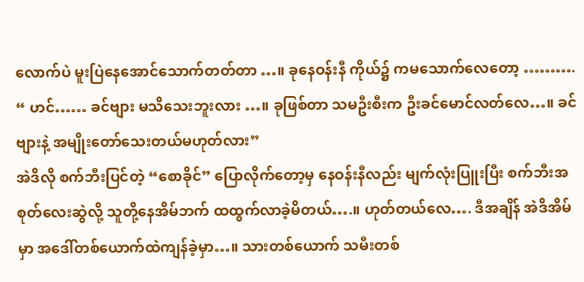လောက်ပဲ မူးပြဲနေအောင်သောက်တတ်တာ …။ ခုနေဝန်းနီ ကိုယ်၌ ကမသောက်လေတော့ ……….
“ ဟင်…… ခင်ဗျား မသိသေးဘူးလား …။ ခုဖြစ်တာ သမဦးစီးက ဦးခင်မောင်လတ်လေ…။ ခင်ဗျားနဲ့ အမျိုးတော်သေးတယ်မဟုတ်လား”
အဲဒိလို စက်ဘီးပြင်တဲ့ “စောခိုင်” ပြောလိုက်တော့မှ နေဝန်းနီလည်း မျက်လုံးပြူးပြီး စက်ဘီးအစုတ်လေးဆွဲလို့ သူတို့နေအိမ်ဘက် ထထွက်လာခဲ့မိတယ်….။ ဟုတ်တယ်လေ…. ဒီအချိန် အဲဒိအိမ်မှာ အဒေါ်တစ်ယောက်ထဲကျန်ခဲ့မှာ…။ သားတစ်ယောက် သမီးတစ်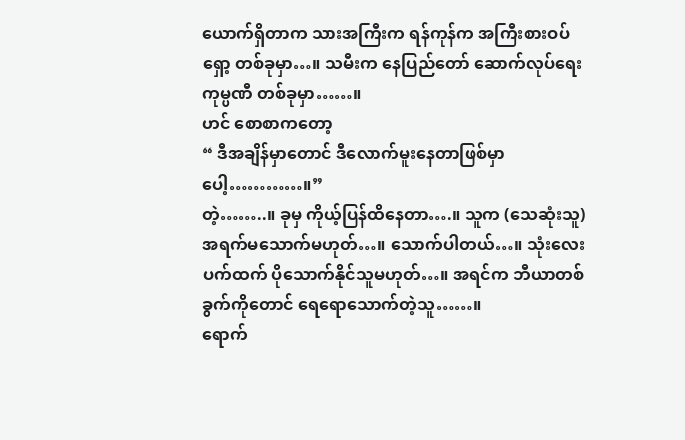ယောက်ရှိတာက သားအကြီးက ရန်ကုန်က အကြီးစားဝပ်ရှော့ တစ်ခုမှာ…။ သမီးက နေပြည်တော် ဆောက်လုပ်ရေး ကုမ္ပဏီ တစ်ခုမှာ……။
ဟင် စောစာကတော့
“ ဒီအချိန်မှာတောင် ဒီလောက်မူးနေတာဖြစ်မှာပေါ့…………။”
တဲ့……..။ ခုမှ ကိုယ့်ပြန်ထိနေတာ….။ သူက (သေဆုံးသူ) အရက်မသောက်မဟုတ်…။ သောက်ပါတယ်…။ သုံးလေးပက်ထက် ပိုသောက်နိုင်သူမဟုတ်…။ အရင်က ဘီယာတစ်ခွက်ကိုတောင် ရေရောသောက်တဲ့သူ……။
ရောက်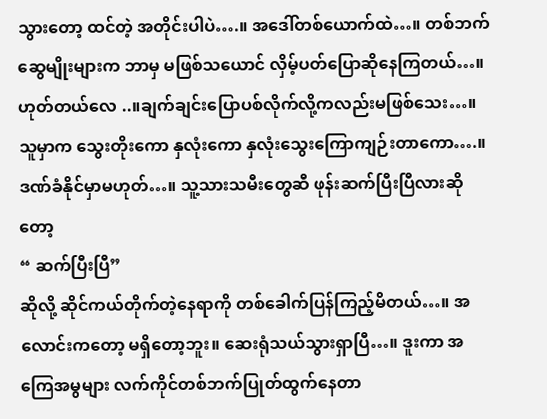သွားတော့ ထင်တဲ့ အတိုင်းပါပဲ….။ အဒေါ်တစ်ယောက်ထဲ…။ တစ်ဘက်ဆွေမျိုးများက ဘာမှ မဖြစ်သယောင် လှိမ့်ပတ်ပြောဆိုနေကြတယ်…။ ဟုတ်တယ်လေ ..။ချက်ချင်းပြောပစ်လိုက်လို့ကလည်းမဖြစ်သေး…။ သူမှာက သွေးတိုးကော နှလုံးကော နှလုံးသွေးကြောကျဉ်းတာကော….။ ဒဏ်ခံနိုင်မှာမဟုတ်…။ သူ့သားသမီးတွေဆီ ဖုန်းဆက်ပြီးပြီလားဆိုတော့
“ ဆက်ပြီးပြီ”
ဆိုလို့ ဆိုင်ကယ်တိုက်တဲ့နေရာကို တစ်ခေါက်ပြန်ကြည့်မိတယ်…။ အလောင်းကတော့ မရှိတော့ဘူး။ ဆေးရုံသယ်သွားရှာပြီ…။ ဒူးကာ အကြေအမွများ လက်ကိုင်တစ်ဘက်ပြုတ်ထွက်နေတာ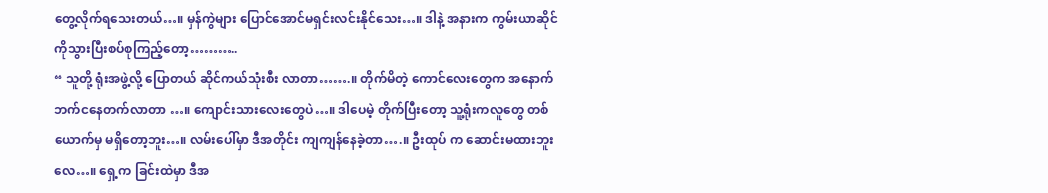တွေ့လိုက်ရသေးတယ်…။ မှန်ကွဲများ ပြောင်အောင်မရှင်းလင်းနိုင်သေး…။ ဒါနဲ့ အနားက ကွမ်းယာဆိုင် ကိုသွားပြီးစပ်စုကြည့်တော့………..
“ သူတို့ ရုံးအဖွဲ့လို့ ပြောတယ် ဆိုင်ကယ်သုံးစီး လာတာ…….။ တိုက်မိတဲ့ ကောင်လေးတွေက အနောက်ဘက်ငနေတက်လာတာ …။ ကျောင်းသားလေးတွေပဲ…။ ဒါပေမဲ့ တိုက်ပြီးတော့ သူ့ရုံးကလူတွေ တစ်ယောက်မှ မရှိတော့ဘူး…။ လမ်းပေါ်မှာ ဒီအတိုင်း ကျကျန်နေခဲ့တာ….။ ဦးထုပ် က ဆောင်းမထားဘူးလေ…။ ရှေ့က ခြင်းထဲမှာ ဒီအ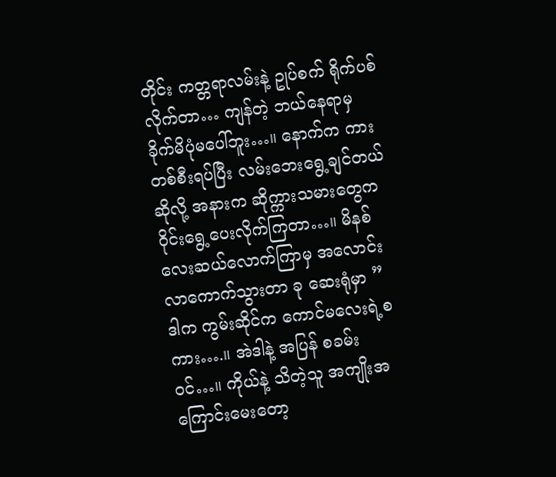တိုင်း ကတ္တရာလမ်းနဲ့ ဥုပ်စက် ရိုက်ပစ်လိုက်တာ… ကျန်တဲ့ ဘယ်နေရာမှ ခိုက်မိပုံမပေါ်ဘူး…။ နောက်က ကားတစ်စီးရပ်ပြီး လမ်းဘေးရွေ့ချင်တယ်ဆိုလို့ အနားက ဆိုက္ကားသမားတွေက ဝိုင်းရွေ့ပေးလိုက်ကြတာ…။ မိနစ်လေးဆယ်လောက်ကြာမှ အလောင်းလာကောက်သွားတာ ခု ဆေးရုံမှာ ”
ဒါက ကွမ်းဆိုင်က ကောင်မလေးရဲ့စကား….။ အဲဒါနဲ့ အပြန် စခမ်း ဝင်…။ ကိုယ်နဲ့ သိတဲ့သူ အကျိုးအကြောင်းမေးတော့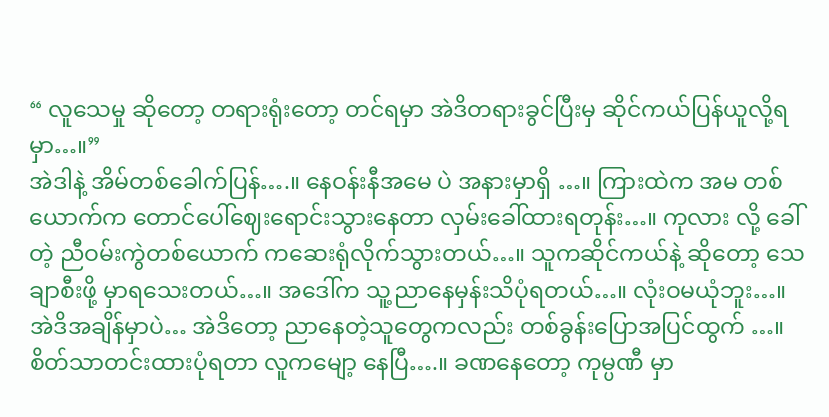“ လူသေမှု ဆိုတော့ တရားရုံးတော့ တင်ရမှာ အဲဒိတရားခွင်ပြီးမှ ဆိုင်ကယ်ပြန်ယူလို့ရမှာ…။”
အဲဒါနဲ့ အိမ်တစ်ခေါက်ပြန်….။ နေဝန်းနီအမေ ပဲ အနားမှာရှိ …။ ကြားထဲက အမ တစ်ယောက်က တောင်ပေါ်ဈေးရောင်းသွားနေတာ လှမ်းခေါ်ထားရတုန်း…။ ကုလား လို့ ခေါ်တဲ့ ညီဝမ်းကွဲတစ်ယောက် ကဆေးရုံလိုက်သွားတယ်…။ သူကဆိုင်ကယ်နဲ့ ဆိုတော့ သေချာစီးဖို့ မှာရသေးတယ်…။ အဒေါ်က သူ့ညာနေမှန်းသိပုံရတယ်…။ လုံးဝမယုံဘူး…။ အဲဒိအချိန်မှာပဲ… အဲဒိတော့ ညာနေတဲ့သူတွေကလည်း တစ်ခွန်းပြောအပြင်ထွက် …။ စိတ်သာတင်းထားပုံရတာ လူကမျော့ နေပြီ….။ ခဏနေတော့ ကုမ္ပဏီ မှာ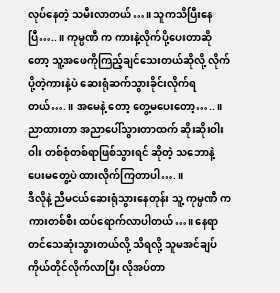လုပ်နေတဲ့ သမီးလာတယ်…။ သူကသိပြီးနေပြီ…..။ ကုမ္ပဏီ က ကားနဲ့လိုက်ပို့ပေးတာဆိုတော့ သူ့အဖေကိုကြည့်ချင်သေးတယ်ဆိုလို့ လိုက်ပို့တဲ့ကားနဲ့ပဲ ဆေးရုံဆက်သွားခိုင်းလိုက်ရတယ်….။ အမေနဲ့ တော့ တွေ့မပေးတော့…..။ ညာထားတာ အညာပေါ်သွားတာထက် ဆိုးဆိုးဝါးဝါး တစ်စုံတစ်ရာဖြစ်သွားရင် ဆိုတဲ့ သဘောနဲ့ ပေးမတွေ့ပဲ ထားလိုက်ကြတာပါ….။
ဒီလိုနဲ့ ညီမငယ်ဆေးရုံသွားနေတုန်း သူ့ ကုမ္ပဏီ က ကားတစ်စီး ထပ်ရောက်လာပါတယ်…။ နေရာတင်သေဆုံးသွားတယ်လို့ သိရလို့ သူမအင်ချပ်ကိုယ်တိုင်လိုက်လာပြီး လိုအပ်တာ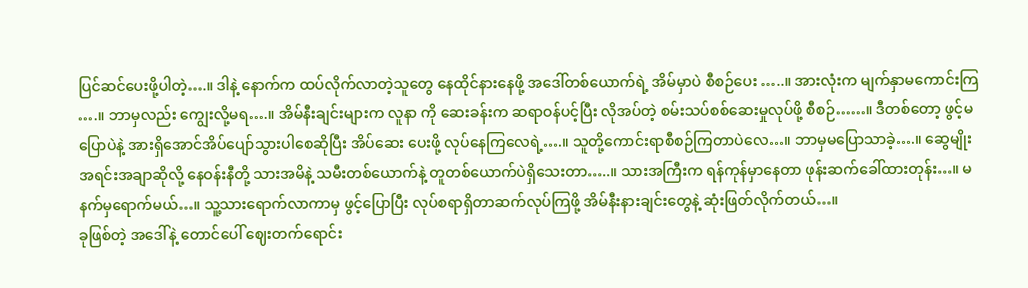ပြင်ဆင်ပေးဖို့ပါတဲ့….။ ဒါနဲ့ နောက်က ထပ်လိုက်လာတဲ့သူတွေ နေထိုင်နားနေဖို့ အဒေါ်တစ်ယောက်ရဲ့ အိမ်မှာပဲ စီစဉ်ပေး …..။ အားလုံးက မျက်နှာမကောင်းကြ ….။ ဘာမှလည်း ကျွေးလို့မရ….။ အိမ်နီးချင်းများက လူနာ ကို ဆေးခန်းက ဆရာဝန်ပင့်ပြီး လိုအပ်တဲ့ စမ်းသပ်စစ်ဆေးမှုလုပ်ဖို့ စီစဉ်……။ ဒီတစ်တော့ ဖွင့်မပြောပဲနဲ့ အားရှိအောင်အိပ်ပျော်သွားပါစေဆိုပြီး အိပ်ဆေး ပေးဖို့ လုပ်နေကြလေရဲ့….။ သူတို့ကောင်းရာစီစဉ်ကြတာပဲလေ…။ ဘာမှမပြောသာခဲ့….။ ဆွေမျိုးအရင်းအချာဆိုလို့ နေဝန်းနီတို့ သားအမိနဲ့ သမီးတစ်ယောက်နဲ့ တူတစ်ယောက်ပဲရှိသေးတာ…..။ သားအကြီးက ရန်ကုန်မှာနေတာ ဖုန်းဆက်ခေါ်ထားတုန်း…။ မနက်မှရောက်မယ်…။ သူ့သားရောက်လာကာမှ ဖွင့်ပြောပြီး လုပ်စရာရှိတာဆက်လုပ်ကြဖို့ အိမ်နီးနားချင်းတွေနဲ့ ဆုံးဖြတ်လိုက်တယ်…။
ခုဖြစ်တဲ့ အဒေါ်နဲ့ တောင်ပေါ် ဈေးတက်ရောင်း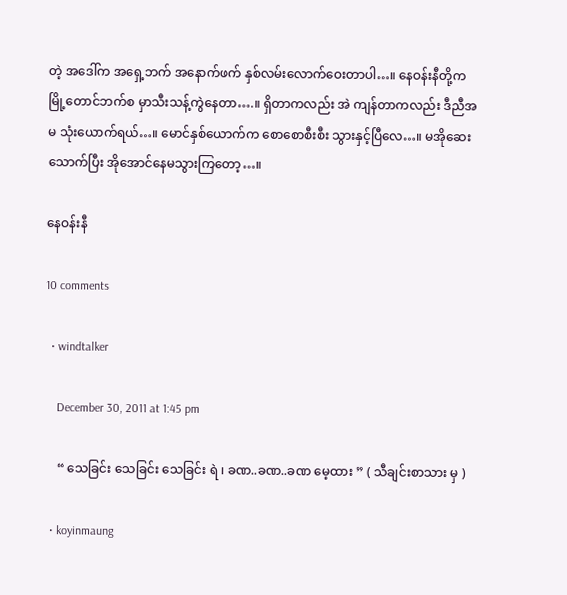တဲ့ အဒေါ်က အရှေ့ဘက် အနောက်ဖက် နှစ်လမ်းလောက်ဝေးတာပါ…။ နေဝန်းနီတို့က မြို့တောင်ဘက်စ မှာသီးသန့်ကွဲနေတာ….။ ရှိတာကလည်း အဲ ကျန်တာကလည်း ဒီညီအမ သုံးယောက်ရယ်…။ မောင်နှစ်ယောက်က စောစောစီးစီး သွားနှင့်ပြီလေ…။ မအိုဆေးသောက်ပြီး အိုအောင်နေမသွားကြတော့…။

နေဝန်းနီ

10 comments

  • windtalker

    December 30, 2011 at 1:45 pm

    “ သေခြင်း သေခြင်း သေခြင်း ရဲ ၊ ခဏ..ခဏ..ခဏ မေ့ထား ” ( သီချင်းစာသား မှ )

  • koyinmaung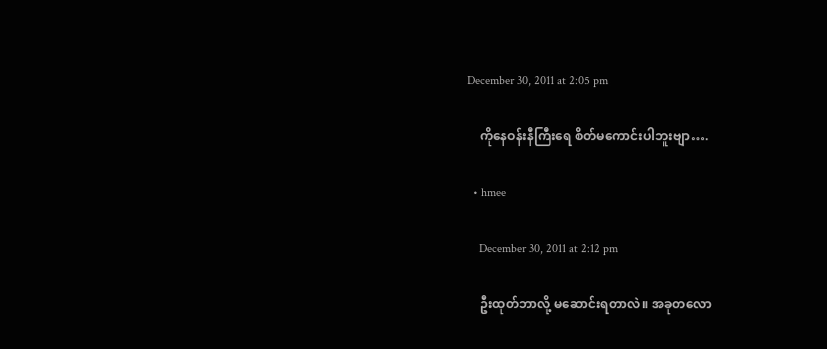December 30, 2011 at 2:05 pm

    ကိုနေဝန်းနီကြီးရေ စိတ်မကောင်းပါဘူးဗျာ….

  • hmee

    December 30, 2011 at 2:12 pm

    ဦးထုတ်ဘာလို့ မဆောင်းရတာလဲ။ အခုတလော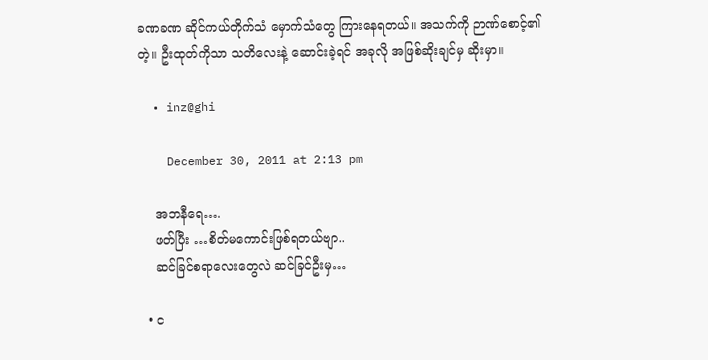ခဏခဏ ဆိုင်ကယ်တိုက်သံ မှောက်သံတွေ ကြားနေရတယ်။ အသက်ကို ဉာဏ်စောင့်၏တဲ့။ ဦးထုတ်ကိုသာ သတိလေးနဲ့ ဆောင်းခဲ့ရင် အခုလို အဖြစ်ဆိုးချင်မှ ဆိုးမှာ။

  • inz@ghi

    December 30, 2011 at 2:13 pm

    အဘနီရေ….
    ဖတ်ပြီး …စိတ်မကောင်းဖြစ်ရတယ်ဗျာ..
    ဆင်ခြင်စရာလေးတွေလဲ ဆင်ခြင်ဦးမှ…

  • င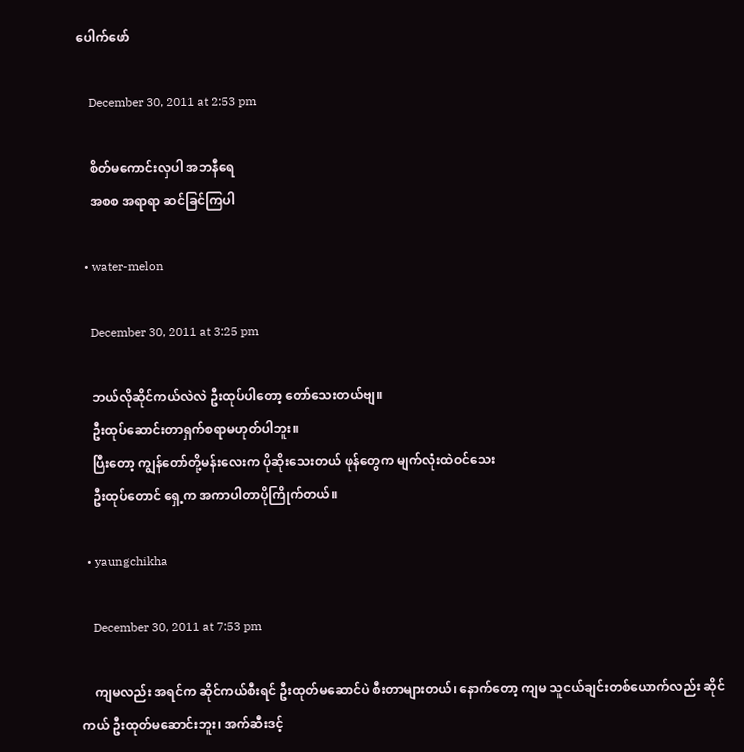ပေါက်ဖော်

    December 30, 2011 at 2:53 pm

    စိတ်မကောင်းလှပါ အဘနီရေ
    အစစ အရာရာ ဆင်ခြင်ကြပါ

  • water-melon

    December 30, 2011 at 3:25 pm

    ဘယ်လိုဆိုင်ကယ်လဲလဲ ဦးထုပ်ပါတော့ တော်သေးတယ်ဗျ။
    ဦးထုပ်ဆောင်းတာရှက်စရာမဟုတ်ပါဘူး။
    ပြီးတော့ ကျွန်တော်တို့မန်းလေးက ပိုဆိုးသေးတယ် ဖုန်တွေက မျက်လုံးထဲဝင်သေး
    ဦးထုပ်တောင် ရှေ့က အကာပါတာပိုကြိုက်တယ်။

  • yaungchikha

    December 30, 2011 at 7:53 pm

    ကျမလည်း အရင်က ဆိုင်ကယ်စီးရင် ဦးထုတ်မဆောင်ပဲ စီးတာများတယ်၊ နောက်တော့ ကျမ သူငယ်ချင်းတစ်ယောက်လည်း ဆိုင်ကယ် ဦးထုတ်မဆောင်းဘူး၊ အက်ဆီးဒင့်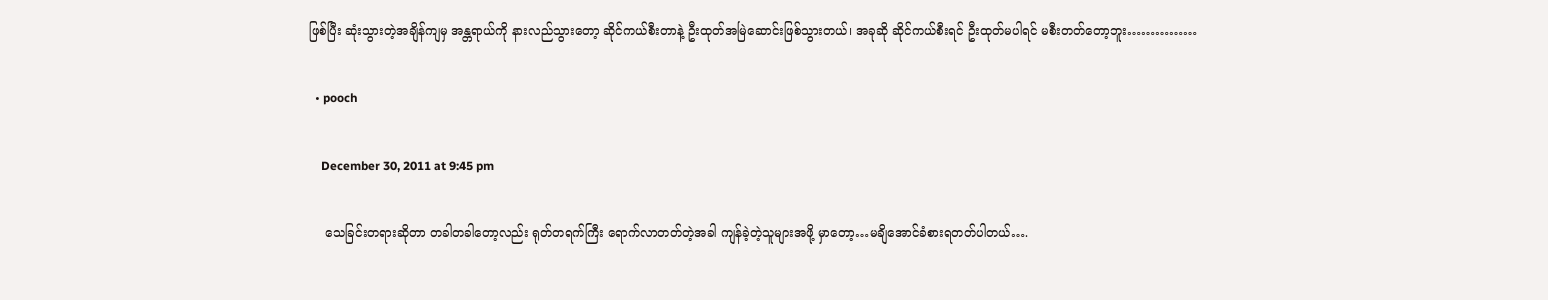ဖြစ်ပြီး ဆုံးသွားတဲ့အချိန်ကျမှ အန္တရာယ်ကို နားလည်သွားတော့ ဆိုင်ကယ်စီးတာနဲ့ ဦးထုတ်အမြဲဆောင်းဖြစ်သွားတယ်၊ အခုဆို ဆိုင်ကယ်စီးရင် ဦးထုတ်မပါရင် မစီးတတ်တော့ဘူး……………

  • pooch

    December 30, 2011 at 9:45 pm

    သေခြင်းတရားဆိုတာ တခါတခါတော့လည်း ရုတ်တရက်ကြီး ရောက်လာတတ်တဲ့အခါ ကျန်ခဲ့တဲ့သူများအဖို့ မှာတော့…မချိအောင်ခံစားရတတ်ပါတယ်….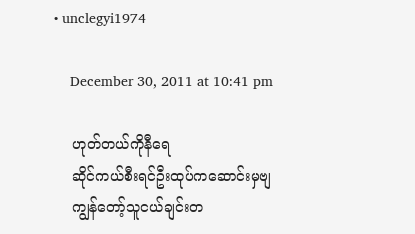• unclegyi1974

    December 30, 2011 at 10:41 pm

    ဟုတ်တယ်ကိုနီရေ
    ဆိုင်ကယ်စီးရင်ဦးထုပ်ကဆောင်းမှဗျ
    ကျွန်တော့်သူငယ်ချင်းတ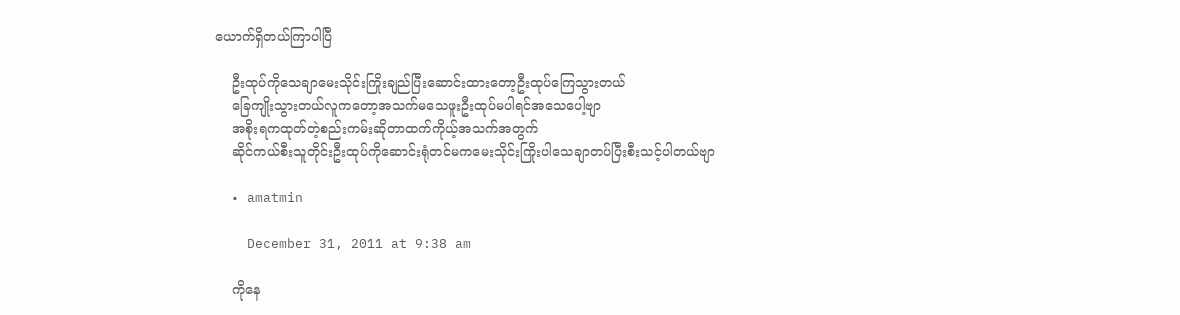ယောက်ရှိတယ်ကြာပါပြီ

    ဦးထုပ်ကိုသေချာမေးသိုင်းကြိုးချည်ပြီးဆောင်းထားတော့ဦးထုပ်ကြေသွားတယ်
    ခြေကျိုးသွားတယ်လူကတော့အသက်မသေဖူးဦးထုပ်မပါရင်အသေပေါ့ဗျာ
    အစိုးရကထုတ်တဲ့စည်းကမ်းဆိုတာထက်ကိုယ့်အသက်အတွက်
    ဆိုင်ကယ်စီးသူတိုင်းဦးထုပ်ကိုဆောင်းရုံတင်မကမေးသိုင်းကြိုးပါသေချာတပ်ပြီးစီးသင့်ပါတယ်ဗျာ

  • amatmin

    December 31, 2011 at 9:38 am

    ကိုနေ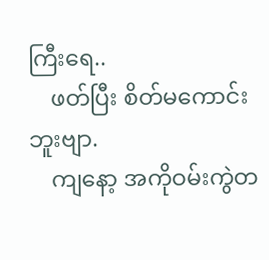ကြီးရေ..
    ဖတ်ပြီး စိတ်မကောင်းဘူးဗျာ.
    ကျနော့ အကိုဝမ်းကွဲတ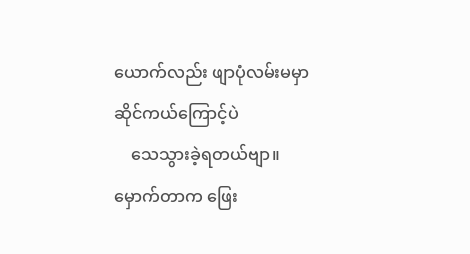ယောက်လည်း ဖျာပုံလမ်းမမှာဆိုင်ကယ်ကြောင့်ပဲ
    သေသွားခဲ့ရတယ်ဗျာ။ မှောက်တာက ဖြေး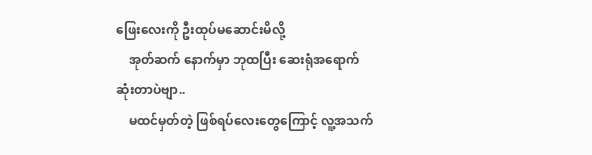ဖြေးလေးကို ဦးထုပ်မဆောင်းမိလို့
    အုတ်ဆက် နောက်မှာ ဘုထပြီး ဆေးရုံအရောက်ဆုံးတာပဲဗျာ..
    မထင်မှတ်တဲ့ ဖြစ်ရပ်လေးတွေကြောင့် လူ့အသက်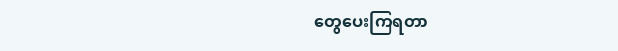တွေပေးကြရတာ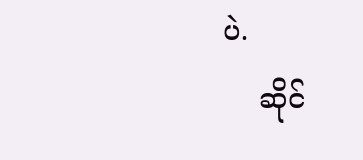ပဲ.
    ဆိုင်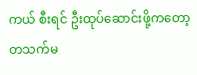ကယ် စီးရင် ဦးထုပ်ဆောင်းဖို့ကတော့ တသက်မ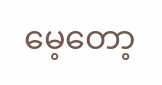မေ့တော့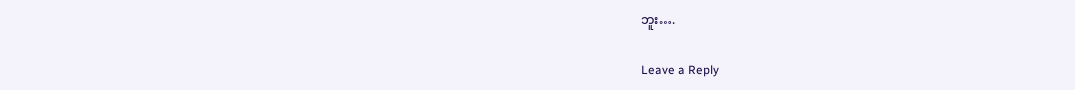ဘူး….

Leave a Reply